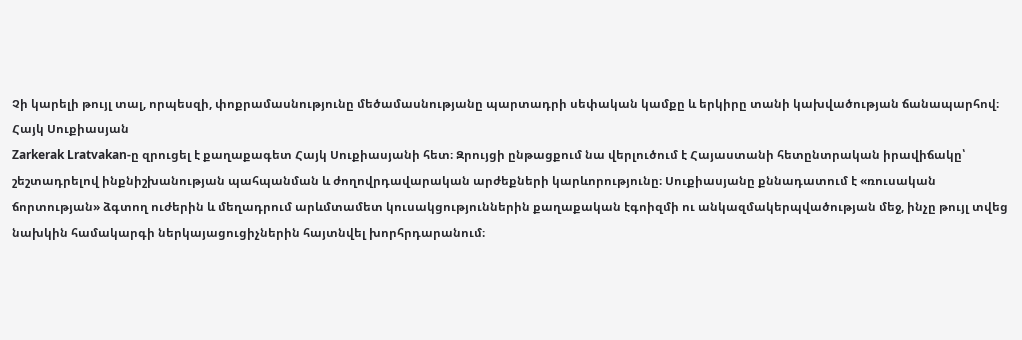Չի կարելի թույլ տալ, որպեսզի, փոքրամասնությունը մեծամասնությանը պարտադրի սեփական կամքը և երկիրը տանի կախվածության ճանապարհով։
Հայկ Սուքիասյան
Zarkerak Lratvakan‑ը զրուցել է քաղաքագետ Հայկ Սուքիասյանի հետ։ Զրույցի ընթացքում նա վերլուծում է Հայաստանի հետընտրական իրավիճակը՝ շեշտադրելով ինքնիշխանության պահպանման և ժողովրդավարական արժեքների կարևորությունը։ Սուքիասյանը քննադատում է «ռուսական ճորտության» ձգտող ուժերին և մեղադրում արևմտամետ կուսակցություններին քաղաքական էգոիզմի ու անկազմակերպվածության մեջ, ինչը թույլ տվեց նախկին համակարգի ներկայացուցիչներին հայտնվել խորհրդարանում։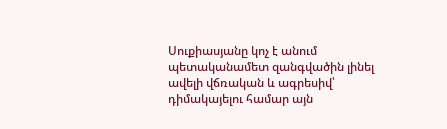Սուքիասյանը կոչ է անում պետականամետ զանգվածին լինել ավելի վճռական և ագրեսիվ՝ դիմակայելու համար այն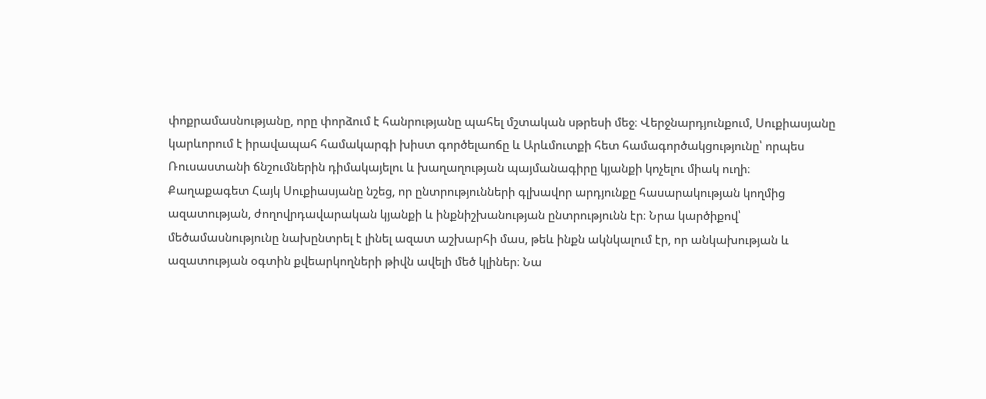փոքրամասնությանը, որը փորձում է հանրությանը պահել մշտական սթրեսի մեջ։ Վերջնարդյունքում, Սուքիասյանը կարևորում է իրավապահ համակարգի խիստ գործելաոճը և Արևմուտքի հետ համագործակցությունը՝ որպես Ռուսաստանի ճնշումներին դիմակայելու և խաղաղության պայմանագիրը կյանքի կոչելու միակ ուղի։
Քաղաքագետ Հայկ Սուքիասյանը նշեց, որ ընտրությունների գլխավոր արդյունքը հասարակության կողմից ազատության, ժողովրդավարական կյանքի և ինքնիշխանության ընտրությունն էր։ Նրա կարծիքով՝ մեծամասնությունը նախընտրել է լինել ազատ աշխարհի մաս, թեև ինքն ակնկալում էր, որ անկախության և ազատության օգտին քվեարկողների թիվն ավելի մեծ կլիներ։ Նա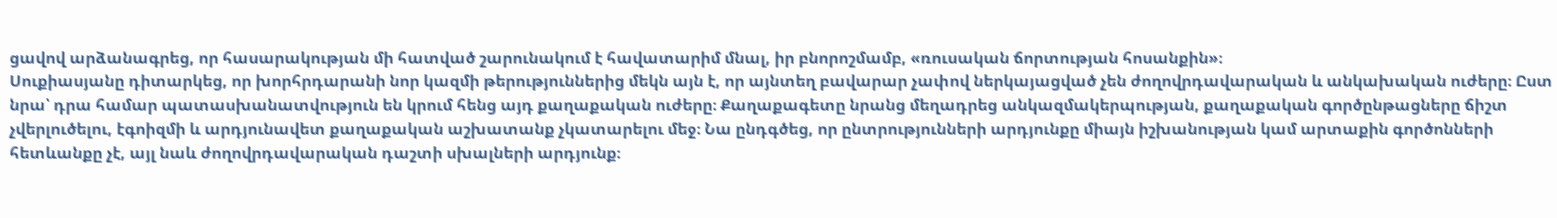ցավով արձանագրեց, որ հասարակության մի հատված շարունակում է հավատարիմ մնալ, իր բնորոշմամբ, «ռուսական ճորտության հոսանքին»։
Սուքիասյանը դիտարկեց, որ խորհրդարանի նոր կազմի թերություններից մեկն այն է, որ այնտեղ բավարար չափով ներկայացված չեն ժողովրդավարական և անկախական ուժերը։ Ըստ նրա՝ դրա համար պատասխանատվություն են կրում հենց այդ քաղաքական ուժերը։ Քաղաքագետը նրանց մեղադրեց անկազմակերպության, քաղաքական գործընթացները ճիշտ չվերլուծելու, էգոիզմի և արդյունավետ քաղաքական աշխատանք չկատարելու մեջ։ Նա ընդգծեց, որ ընտրությունների արդյունքը միայն իշխանության կամ արտաքին գործոնների հետևանքը չէ, այլ նաև ժողովրդավարական դաշտի սխալների արդյունք։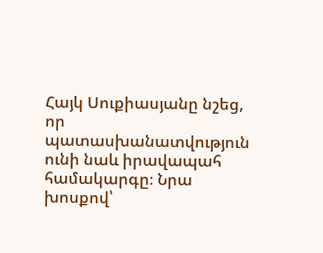Հայկ Սուքիասյանը նշեց, որ պատասխանատվություն ունի նաև իրավապահ համակարգը։ Նրա խոսքով՝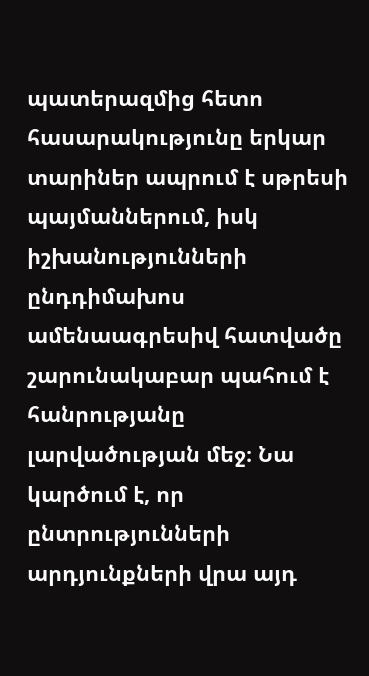պատերազմից հետո հասարակությունը երկար տարիներ ապրում է սթրեսի պայմաններում, իսկ իշխանությունների ընդդիմախոս ամենաագրեսիվ հատվածը շարունակաբար պահում է հանրությանը լարվածության մեջ։ Նա կարծում է, որ ընտրությունների արդյունքների վրա այդ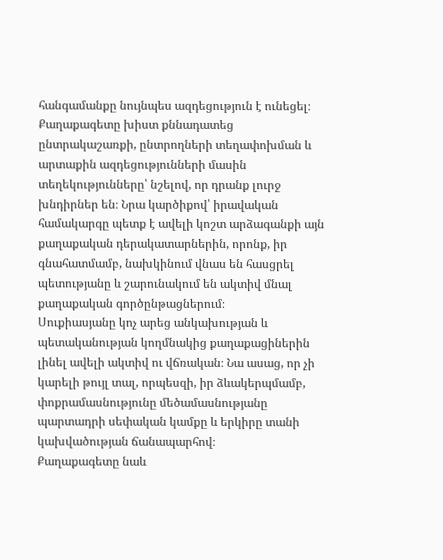հանգամանքը նույնպես ազդեցություն է ունեցել։
Քաղաքագետը խիստ քննադատեց ընտրակաշառքի, ընտրողների տեղափոխման և արտաքին ազդեցությունների մասին տեղեկությունները՝ նշելով, որ դրանք լուրջ խնդիրներ են։ Նրա կարծիքով՝ իրավական համակարգը պետք է ավելի կոշտ արձագանքի այն քաղաքական դերակատարներին, որոնք, իր գնահատմամբ, նախկինում վնաս են հասցրել պետությանը և շարունակում են ակտիվ մնալ քաղաքական գործընթացներում։
Սուքիասյանը կոչ արեց անկախության և պետականության կողմնակից քաղաքացիներին լինել ավելի ակտիվ ու վճռական։ Նա ասաց, որ չի կարելի թույլ տալ, որպեսզի, իր ձևակերպմամբ, փոքրամասնությունը մեծամասնությանը պարտադրի սեփական կամքը և երկիրը տանի կախվածության ճանապարհով։
Քաղաքագետը նաև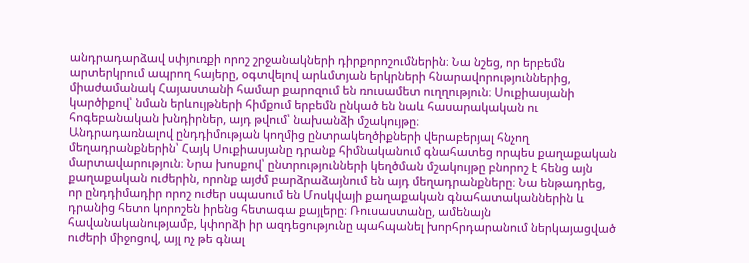անդրադարձավ սփյուռքի որոշ շրջանակների դիրքորոշումներին։ Նա նշեց, որ երբեմն արտերկրում ապրող հայերը, օգտվելով արևմտյան երկրների հնարավորություններից, միաժամանակ Հայաստանի համար քարոզում են ռուսամետ ուղղություն։ Սուքիասյանի կարծիքով՝ նման երևույթների հիմքում երբեմն ընկած են նաև հասարակական ու հոգեբանական խնդիրներ, այդ թվում՝ նախանձի մշակույթը։
Անդրադառնալով ընդդիմության կողմից ընտրակեղծիքների վերաբերյալ հնչող մեղադրանքներին՝ Հայկ Սուքիասյանը դրանք հիմնականում գնահատեց որպես քաղաքական մարտավարություն։ Նրա խոսքով՝ ընտրությունների կեղծման մշակույթը բնորոշ է հենց այն քաղաքական ուժերին, որոնք այժմ բարձրաձայնում են այդ մեղադրանքները։ Նա ենթադրեց, որ ընդդիմադիր որոշ ուժեր սպասում են Մոսկվայի քաղաքական գնահատականներին և դրանից հետո կորոշեն իրենց հետագա քայլերը։ Ռուսաստանը, ամենայն հավանականությամբ, կփորձի իր ազդեցությունը պահպանել խորհրդարանում ներկայացված ուժերի միջոցով, այլ ոչ թե գնալ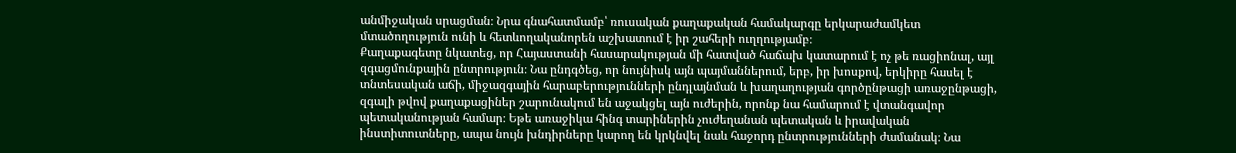անմիջական սրացման։ Նրա գնահատմամբ՝ ռուսական քաղաքական համակարգը երկարաժամկետ մտածողություն ունի և հետևողականորեն աշխատում է իր շահերի ուղղությամբ։
Քաղաքագետը նկատեց, որ Հայաստանի հասարակության մի հատված հաճախ կատարում է ոչ թե ռացիոնալ, այլ զգացմունքային ընտրություն։ Նա ընդգծեց, որ նույնիսկ այն պայմաններում, երբ, իր խոսքով, երկիրը հասել է տնտեսական աճի, միջազգային հարաբերությունների ընդլայնման և խաղաղության գործընթացի առաջընթացի, զգալի թվով քաղաքացիներ շարունակում են աջակցել այն ուժերին, որոնք նա համարում է վտանգավոր պետականության համար։ Եթե առաջիկա հինգ տարիներին չուժեղանան պետական և իրավական ինստիտուտները, ապա նույն խնդիրները կարող են կրկնվել նաև հաջորդ ընտրությունների ժամանակ։ Նա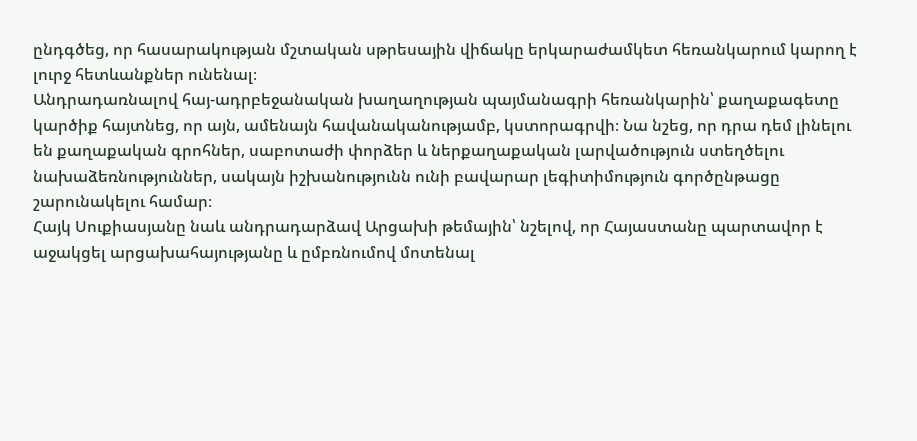ընդգծեց, որ հասարակության մշտական սթրեսային վիճակը երկարաժամկետ հեռանկարում կարող է լուրջ հետևանքներ ունենալ։
Անդրադառնալով հայ-ադրբեջանական խաղաղության պայմանագրի հեռանկարին՝ քաղաքագետը կարծիք հայտնեց, որ այն, ամենայն հավանականությամբ, կստորագրվի։ Նա նշեց, որ դրա դեմ լինելու են քաղաքական գրոհներ, սաբոտաժի փորձեր և ներքաղաքական լարվածություն ստեղծելու նախաձեռնություններ, սակայն իշխանությունն ունի բավարար լեգիտիմություն գործընթացը շարունակելու համար։
Հայկ Սուքիասյանը նաև անդրադարձավ Արցախի թեմային՝ նշելով, որ Հայաստանը պարտավոր է աջակցել արցախահայությանը և ըմբռնումով մոտենալ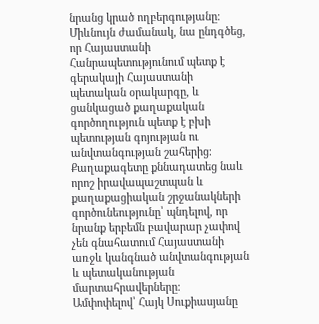նրանց կրած ողբերգությանը։ Միևնույն ժամանակ, նա ընդգծեց, որ Հայաստանի Հանրապետությունում պետք է գերակայի Հայաստանի պետական օրակարգը, և ցանկացած քաղաքական գործողություն պետք է բխի պետության գոյության ու անվտանգության շահերից։
Քաղաքագետը քննադատեց նաև որոշ իրավապաշտպան և քաղաքացիական շրջանակների գործունեությունը՝ պնդելով, որ նրանք երբեմն բավարար չափով չեն գնահատում Հայաստանի առջև կանգնած անվտանգության և պետականության մարտահրավերները։
Ամփոփելով՝ Հայկ Սուքիասյանը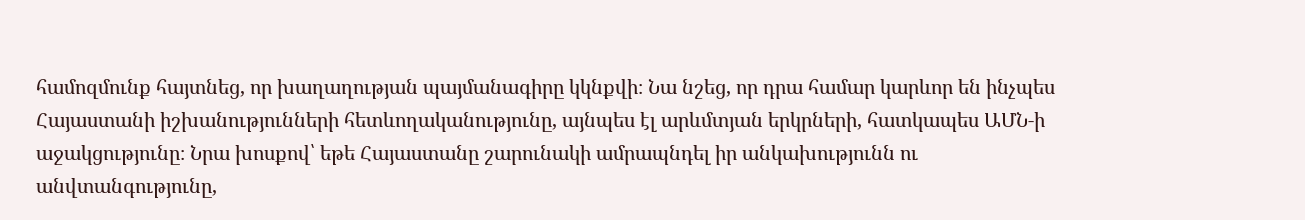համոզմունք հայտնեց, որ խաղաղության պայմանագիրը կկնքվի։ Նա նշեց, որ դրա համար կարևոր են ինչպես Հայաստանի իշխանությունների հետևողականությունը, այնպես էլ արևմտյան երկրների, հատկապես ԱՄՆ‑ի աջակցությունը։ Նրա խոսքով՝ եթե Հայաստանը շարունակի ամրապնդել իր անկախությունն ու անվտանգությունը,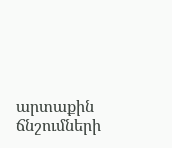արտաքին ճնշումների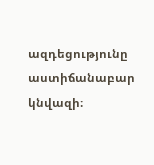ազդեցությունը աստիճանաբար կնվազի։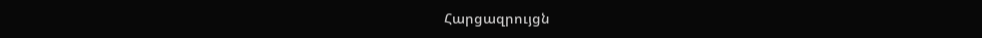Հարցազրույցն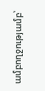ամբողջությամբ՝